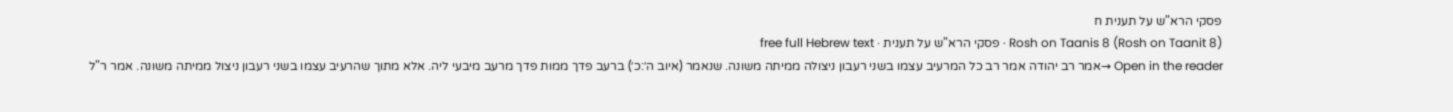פסקי הרא"ש על תענית ח
Rosh on Taanis 8 (Rosh on Taanit 8) · פסקי הרא"ש על תענית · free full Hebrew text
Open in the reader →אמר רב יהודה אמר רב כל המרעיב עצמו בשני רעבון ניצולה ממיתה משונה. שנאמר (איוב ה׳:כ׳) ברעב פדך ממות פדך מרעב מיבעי ליה. אלא מתוך שהרעיב עצמו בשני רעבון ניצול ממיתה משונה. אמר ר"ל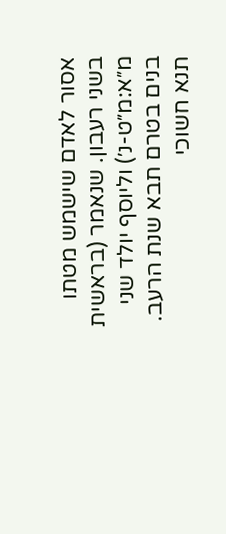אסור לאדם שישמש מטתו בשני רעבון. שנאמר (בראשית מ״א:מ״ט-נ׳) וליוסף יולד שני בנים בטרם תבא שנת הרעב. תנא חשוכי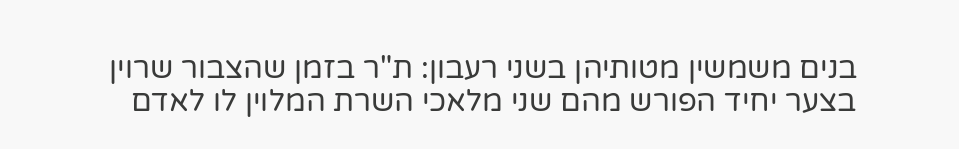בנים משמשין מטותיהן בשני רעבון: ת"ר בזמן שהצבור שרוין בצער יחיד הפורש מהם שני מלאכי השרת המלוין לו לאדם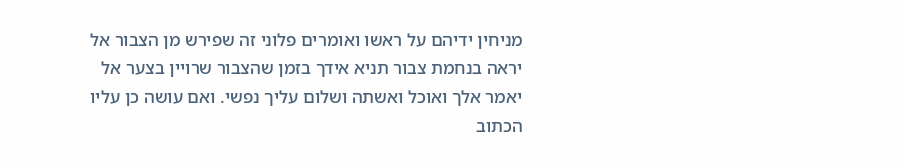מניחין ידיהם על ראשו ואומרים פלוני זה שפירש מן הצבור אל יראה בנחמת צבור תניא אידך בזמן שהצבור שרויין בצער אל יאמר אלך ואוכל ואשתה ושלום עליך נפשי. ואם עושה כן עליו הכתוב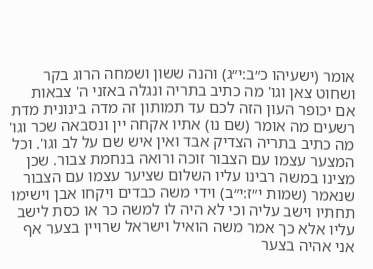אומר (ישעיהו כ״ב:י״ג) והנה ששון ושמחה הרוג בקר ושחוט צאן וגו' מה כתיב בתריה ונגלה באזני ה' צבאות אם יכופר העון הזה לכם עד תמותון זה מדה בינונית מדת רשעים מה אומר (שם נו) אתיו אקחה יין ונסבאה שכר וגו' מה כתיב בתריה הצדיק אבד ואין איש שם על לב וגו'. וכל המצער עצמו עם הצבור זוכה ורואה בנחמת צבור. שכן מצינו במשה רבינו עליו השלום שציער עצמו עם הצבור שנאמר (שמות י״ז:י״ב) וידי משה כבדים ויקחו אבן וישימו תחתיו וישב עליה וכי לא היה לו למשה כר או כסת לישב עליו אלא כך אמר משה הואיל וישראל שרויין בצער אף אני אהיה בצער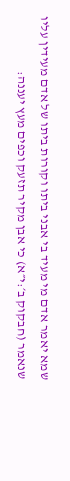שמא יאמר אדם מי מעיד בי אבני ביתו וקורות ביתו של אדם מעידין עליו שנאמר (חבקוק ב׳:י״א) כי אבן מקיר תזעק וכפים מעץ יעננה: